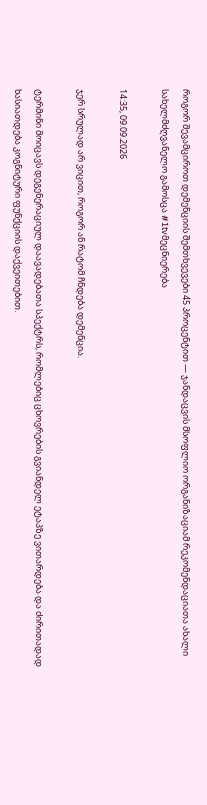როგორ შევამციროთ დემენციის შემთხვევები 45 პროცენტით — ჯანდაცვის მსოფლიო ორგანიზაციამ რეკომენდაციათა ახალი სახელმძღვანელო გამოსცა #1tvმეცნიერება

14:35, 09.09.2026

ჯერ სრულად არ ვიცით, როგორ ან რატომ ჩნდება დემენცია.

ტერმინი მოიცავს დეგენერაციულ დაავადებათა სპექტრს, რომლებიც ცხოვრების გვიანდელ ეტაპზე ვითარდება და ძირითადად ხასიათდება კოგნიტური ფუნქციის დაქვეითებით.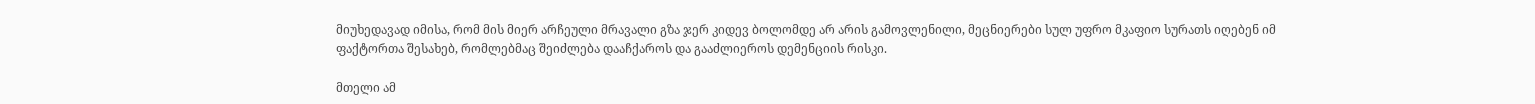მიუხედავად იმისა, რომ მის მიერ არჩეული მრავალი გზა ჯერ კიდევ ბოლომდე არ არის გამოვლენილი, მეცნიერები სულ უფრო მკაფიო სურათს იღებენ იმ ფაქტორთა შესახებ, რომლებმაც შეიძლება დააჩქაროს და გააძლიეროს დემენციის რისკი.

მთელი ამ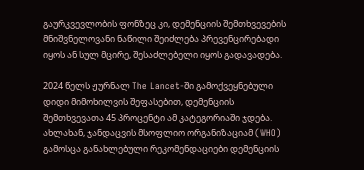გაურკვევლობის ფონზეც კი, დემენციის შემთხვევების მნიშვნელოვანი ნაწილი შეიძლება პრევენცირებადი იყოს ან სულ მცირე, შესაძლებელი იყოს გადავადება.

2024 წელს ჟურნალ The Lancet-ში გამოქვეყნებული დიდი მიმოხილვის შეფასებით, დემენციის შემთხვევათა 45 პროცენტი ამ კატეგორიაში ჯდება. ახლახან, ჯანდაცვის მსოფლიო ორგანიზაციამ (WHO) გამოსცა განახლებული რეკომენდაციები დემენციის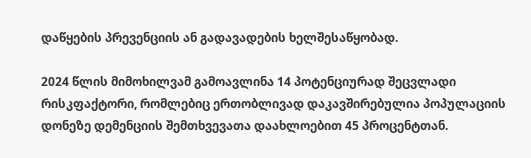დაწყების პრევენციის ან გადავადების ხელშესაწყობად.

2024 წლის მიმოხილვამ გამოავლინა 14 პოტენციურად შეცვლადი რისკფაქტორი, რომლებიც ერთობლივად დაკავშირებულია პოპულაციის დონეზე დემენციის შემთხვევათა დაახლოებით 45 პროცენტთან.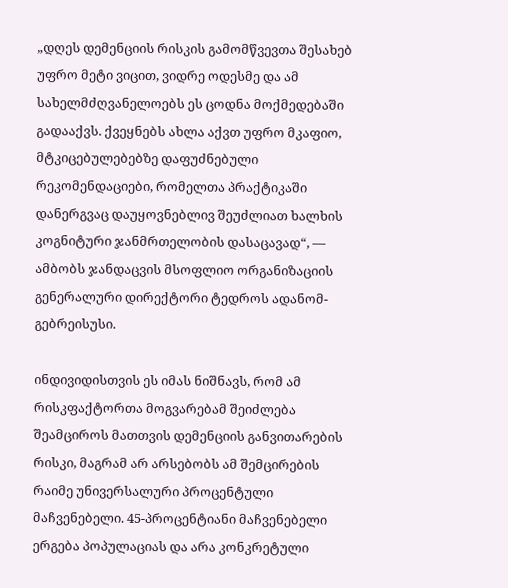„დღეს დემენციის რისკის გამომწვევთა შესახებ უფრო მეტი ვიცით, ვიდრე ოდესმე და ამ სახელმძღვანელოებს ეს ცოდნა მოქმედებაში გადააქვს. ქვეყნებს ახლა აქვთ უფრო მკაფიო, მტკიცებულებებზე დაფუძნებული რეკომენდაციები, რომელთა პრაქტიკაში დანერგვაც დაუყოვნებლივ შეუძლიათ ხალხის კოგნიტური ჯანმრთელობის დასაცავად“, — ამბობს ჯანდაცვის მსოფლიო ორგანიზაციის გენერალური დირექტორი ტედროს ადანომ-გებრეისუსი.

ინდივიდისთვის ეს იმას ნიშნავს, რომ ამ რისკფაქტორთა მოგვარებამ შეიძლება შეამციროს მათთვის დემენციის განვითარების რისკი, მაგრამ არ არსებობს ამ შემცირების რაიმე უნივერსალური პროცენტული მაჩვენებელი. 45-პროცენტიანი მაჩვენებელი ერგება პოპულაციას და არა კონკრეტული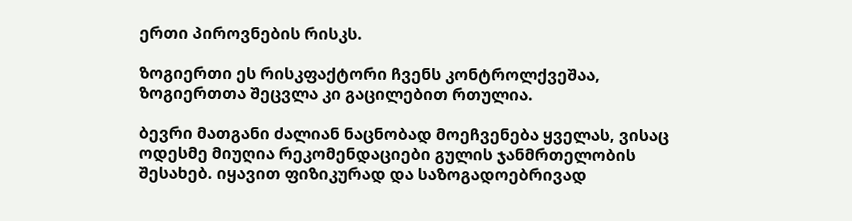ერთი პიროვნების რისკს.

ზოგიერთი ეს რისკფაქტორი ჩვენს კონტროლქვეშაა, ზოგიერთთა შეცვლა კი გაცილებით რთულია.

ბევრი მათგანი ძალიან ნაცნობად მოეჩვენება ყველას, ვისაც ოდესმე მიუღია რეკომენდაციები გულის ჯანმრთელობის შესახებ. იყავით ფიზიკურად და საზოგადოებრივად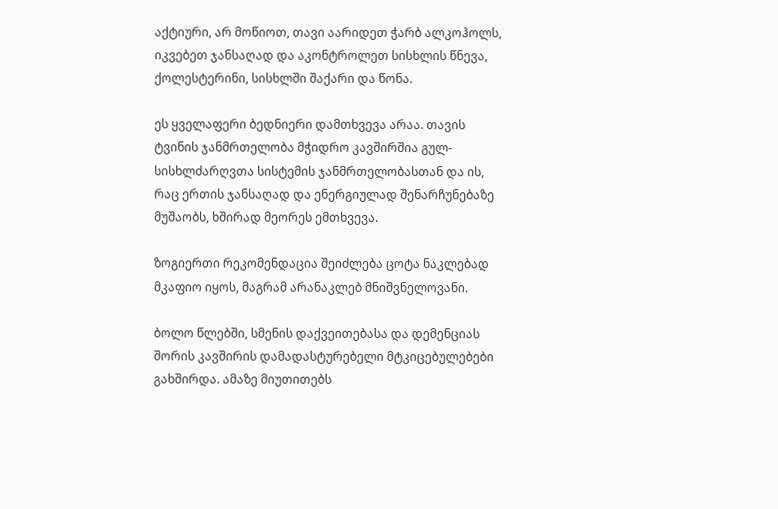აქტიური, არ მოწიოთ, თავი აარიდეთ ჭარბ ალკოჰოლს, იკვებეთ ჯანსაღად და აკონტროლეთ სისხლის წნევა, ქოლესტერინი, სისხლში შაქარი და წონა.

ეს ყველაფერი ბედნიერი დამთხვევა არაა. თავის ტვინის ჯანმრთელობა მჭიდრო კავშირშია გულ-სისხლძარღვთა სისტემის ჯანმრთელობასთან და ის, რაც ერთის ჯანსაღად და ენერგიულად შენარჩუნებაზე მუშაობს, ხშირად მეორეს ემთხვევა.

ზოგიერთი რეკომენდაცია შეიძლება ცოტა ნაკლებად მკაფიო იყოს, მაგრამ არანაკლებ მნიშვნელოვანი.

ბოლო წლებში, სმენის დაქვეითებასა და დემენციას შორის კავშირის დამადასტურებელი მტკიცებულებები გახშირდა. ამაზე მიუთითებს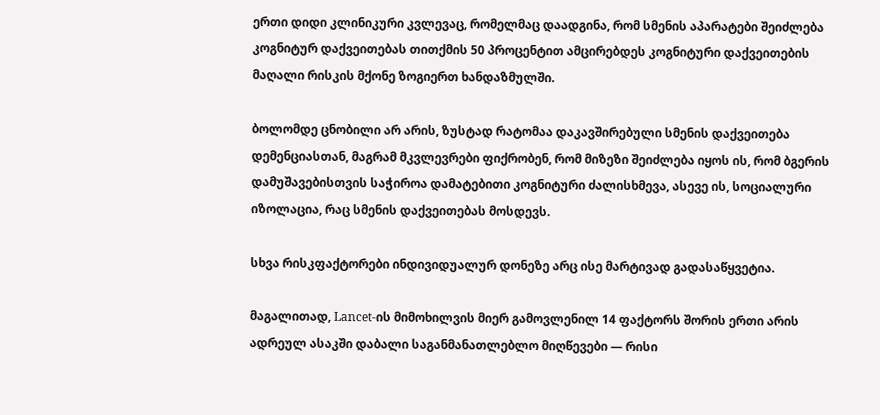ერთი დიდი კლინიკური კვლევაც, რომელმაც დაადგინა, რომ სმენის აპარატები შეიძლება კოგნიტურ დაქვეითებას თითქმის 50 პროცენტით ამცირებდეს კოგნიტური დაქვეითების მაღალი რისკის მქონე ზოგიერთ ხანდაზმულში.

ბოლომდე ცნობილი არ არის, ზუსტად რატომაა დაკავშირებული სმენის დაქვეითება დემენციასთან, მაგრამ მკვლევრები ფიქრობენ, რომ მიზეზი შეიძლება იყოს ის, რომ ბგერის დამუშავებისთვის საჭიროა დამატებითი კოგნიტური ძალისხმევა, ასევე ის, სოციალური იზოლაცია, რაც სმენის დაქვეითებას მოსდევს.

სხვა რისკფაქტორები ინდივიდუალურ დონეზე არც ისე მარტივად გადასაწყვეტია.

მაგალითად, Lancet-ის მიმოხილვის მიერ გამოვლენილ 14 ფაქტორს შორის ერთი არის ადრეულ ასაკში დაბალი საგანმანათლებლო მიღწევები — რისი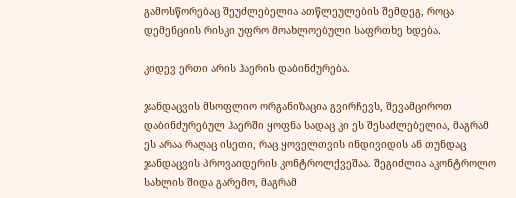გამოსწორებაც შეუძლებელია ათწლეულების შემდეგ, როცა დემენციის რისკი უფრო მოახლოებული საფრთხე ხდება.

კიდევ ერთი არის ჰაერის დაბინძურება.

ჯანდაცვის მსოფლიო ორგანიზაცია გვირჩევს, შევამციროთ დაბინძურებულ ჰაერში ყოფნა სადაც კი ეს შესაძლებელია, მაგრამ ეს არაა რაღაც ისეთი, რაც ყოველთვის ინდივიდის ან თუნდაც ჯანდაცვის პროვაიდერის კონტროლქვეშაა. შეგიძლია აკონტროლო სახლის შიდა გარემო, მაგრამ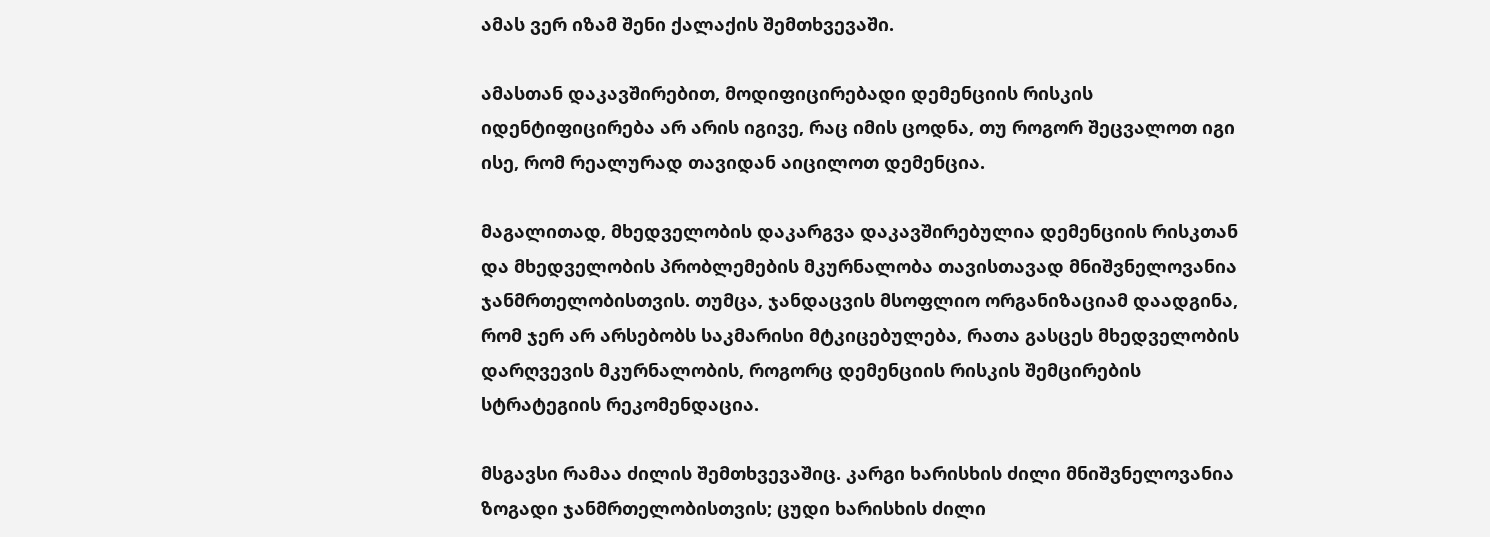ამას ვერ იზამ შენი ქალაქის შემთხვევაში.

ამასთან დაკავშირებით, მოდიფიცირებადი დემენციის რისკის იდენტიფიცირება არ არის იგივე, რაც იმის ცოდნა, თუ როგორ შეცვალოთ იგი ისე, რომ რეალურად თავიდან აიცილოთ დემენცია.

მაგალითად, მხედველობის დაკარგვა დაკავშირებულია დემენციის რისკთან და მხედველობის პრობლემების მკურნალობა თავისთავად მნიშვნელოვანია ჯანმრთელობისთვის. თუმცა, ჯანდაცვის მსოფლიო ორგანიზაციამ დაადგინა, რომ ჯერ არ არსებობს საკმარისი მტკიცებულება, რათა გასცეს მხედველობის დარღვევის მკურნალობის, როგორც დემენციის რისკის შემცირების სტრატეგიის რეკომენდაცია.

მსგავსი რამაა ძილის შემთხვევაშიც. კარგი ხარისხის ძილი მნიშვნელოვანია ზოგადი ჯანმრთელობისთვის; ცუდი ხარისხის ძილი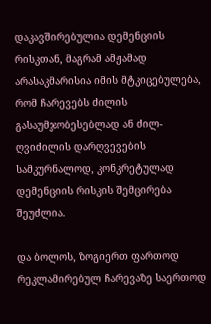დაკავშირებულია დემენციის რისკთან, მაგრამ ამჟამად არასაკმარისია იმის მტკიცებულება, რომ ჩარევებს ძილის გასაუმჯობესებლად ან ძილ-ღვიძილის დარღვევების სამკურნალოდ, კონკრეტულად დემენციის რისკის შემცირება შეუძლია.

და ბოლოს, ზოგიერთ ფართოდ რეკლამირებულ ჩარევაზე საერთოდ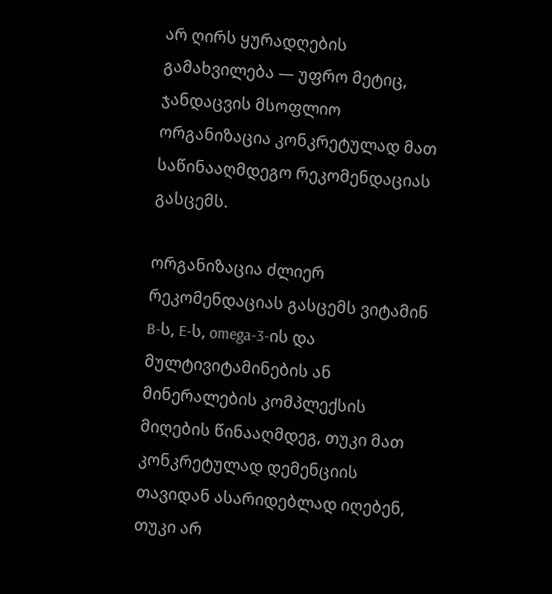არ ღირს ყურადღების გამახვილება — უფრო მეტიც, ჯანდაცვის მსოფლიო ორგანიზაცია კონკრეტულად მათ საწინააღმდეგო რეკომენდაციას გასცემს.

ორგანიზაცია ძლიერ რეკომენდაციას გასცემს ვიტამინ B-ს, E-ს, omega-3-ის და მულტივიტამინების ან მინერალების კომპლექსის მიღების წინააღმდეგ, თუკი მათ კონკრეტულად დემენციის თავიდან ასარიდებლად იღებენ, თუკი არ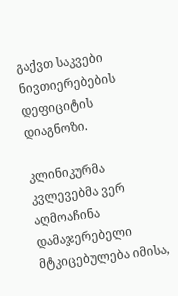გაქვთ საკვები ნივთიერებების დეფიციტის დიაგნოზი.

კლინიკურმა კვლევებმა ვერ აღმოაჩინა დამაჯერებელი მტკიცებულება იმისა,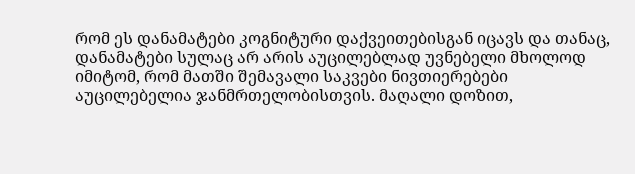რომ ეს დანამატები კოგნიტური დაქვეითებისგან იცავს და თანაც, დანამატები სულაც არ არის აუცილებლად უვნებელი მხოლოდ იმიტომ, რომ მათში შემავალი საკვები ნივთიერებები აუცილებელია ჯანმრთელობისთვის. მაღალი დოზით,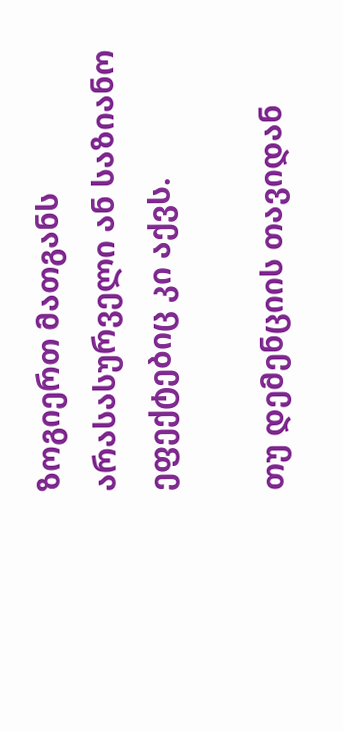ზოგიერთ მათგანს არასასურველი ან საზიანო ეფექტებიც კი აქვს.

თუ დემენციის თავიდან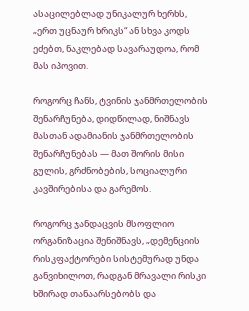ასაცილებლად უნიკალურ ხერხს, „ერთ უცნაურ ხრიკს“ ან სხვა კოდს ეძებთ, ნაკლებად სავარაუდოა, რომ მას იპოვით.

როგორც ჩანს, ტვინის ჯანმრთელობის შენარჩუნება, დიდწილად, ნიშნავს მასთან ადამიანის ჯანმრთელობის შენარჩუნებას — მათ შორის მისი გულის, გრძნობების, სოციალური კავშირებისა და გარემოს.

როგორც ჯანდაცვის მსოფლიო ორგანიზაცია შენიშნავს, „დემენციის რისკფაქტორები სისტემურად უნდა განვიხილოთ, რადგან მრავალი რისკი ხშირად თანაარსებობს და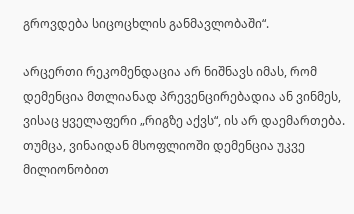გროვდება სიცოცხლის განმავლობაში“.

არცერთი რეკომენდაცია არ ნიშნავს იმას, რომ დემენცია მთლიანად პრევენცირებადია ან ვინმეს, ვისაც ყველაფერი „რიგზე აქვს“, ის არ დაემართება. თუმცა, ვინაიდან მსოფლიოში დემენცია უკვე მილიონობით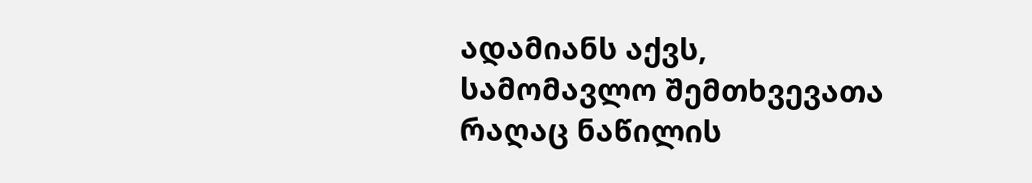ადამიანს აქვს, სამომავლო შემთხვევათა რაღაც ნაწილის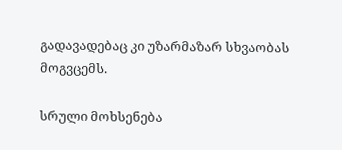გადავადებაც კი უზარმაზარ სხვაობას მოგვცემს.

სრული მოხსენება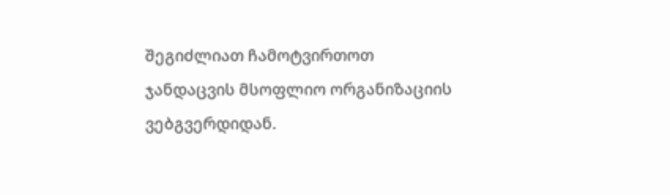შეგიძლიათ ჩამოტვირთოთ ჯანდაცვის მსოფლიო ორგანიზაციის ვებგვერდიდან.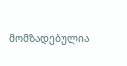მომზადებულია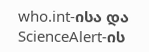who.int-ისა და ScienceAlert-ის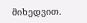მიხედვით.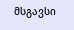მსგავსი